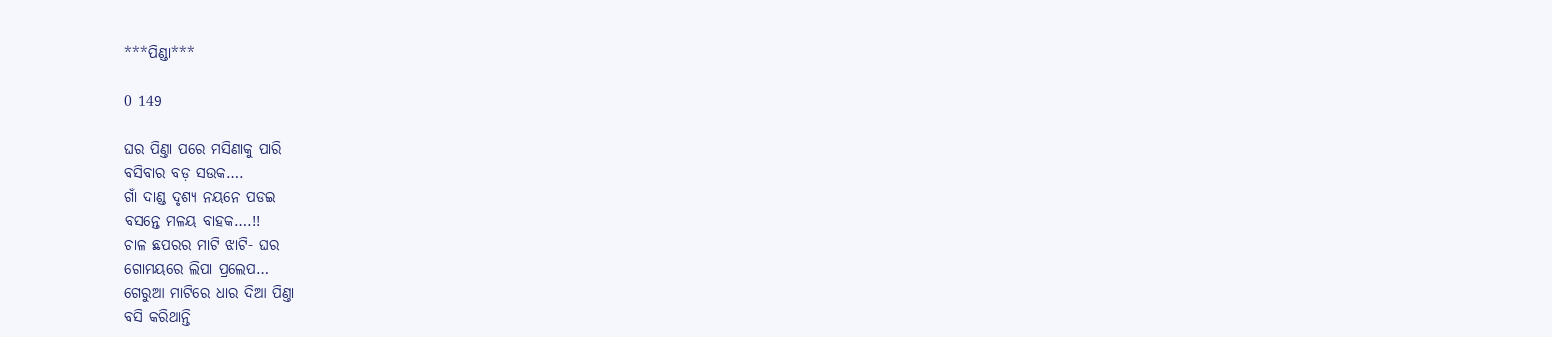***ପିଣ୍ଡା***

0 149

ଘର ପିଣ୍ତା ପରେ ମସିଣାକୁ ପାରି
ବସିବାର ବଡ଼ ସଉକ….
ଗାଁ ଦାଣ୍ଡ ଦୃଶ୍ୟ ନୟନେ ପଡଇ
ବସନ୍ତେ ମଳୟ ବାହକ….!!
ଚାଳ ଛପରର ମାଟି ଝାଟି- ଘର
ଗୋମୟରେ ଲିପା ପ୍ରଲେପ…
ଗେରୁଆ ମାଟିରେ ଧାର ଦିଆ ପିଣ୍ତା
ବସି କରିଥାନ୍ତି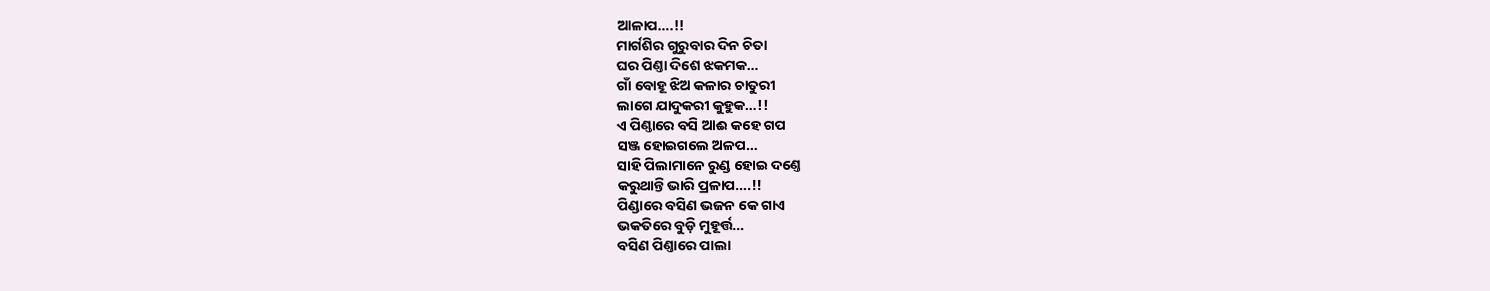ଆଳାପ….!!
ମାର୍ଗଶିର ଗୁରୁବାର ଦିନ ଚିତା
ଘର ପିଣ୍ତା ଦିଶେ ଝକମକ…
ଗାଁ ବୋହୂ ଝିଅ କଳାର ଚାତୁରୀ
ଲାଗେ ଯାଦୁକରୀ କୁହୁକ…!!
ଏ ପିଣ୍ତାରେ ବସି ଆଈ କହେ ଗପ
ସଞ୍ଜ ହୋଇଗଲେ ଅଳପ…
ସାହି ପିଲାମାନେ ରୁଣ୍ଡ ହୋଇ ଦଣ୍ତେ
କରୁଥାନ୍ତି ଭାରି ପ୍ରଳାପ….!!
ପିଣ୍ଡାରେ ବସିଣ ଭଜନ କେ ଗାଏ
ଭକତିରେ ବୁଡ଼ି ମୁହୂର୍ତ୍ତ…
ବସିଣ ପିଣ୍ତାରେ ପାଲା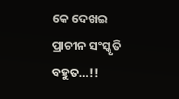କେ ଦେଖଇ
ପ୍ରାଚୀନ ସଂସ୍କୃତି ବହୁତ…!!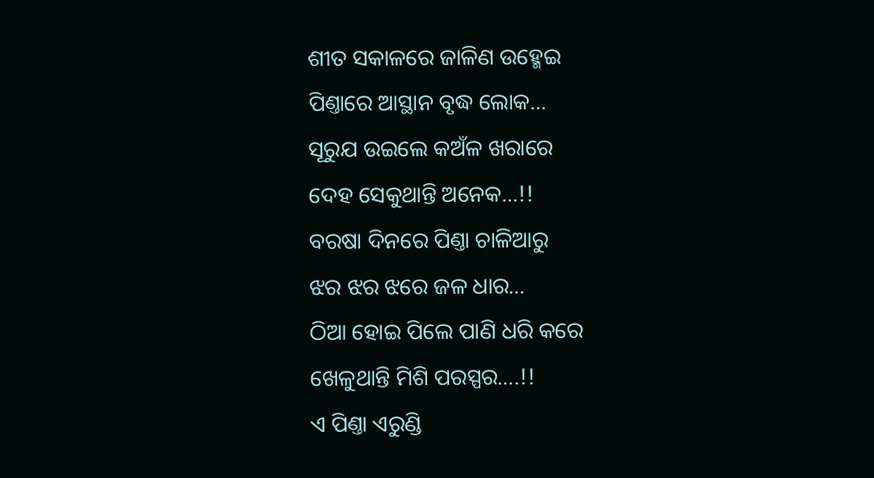ଶୀତ ସକାଳରେ ଜାଳିଣ ଉହ୍ମେଇ
ପିଣ୍ତାରେ ଆସ୍ଥାନ ବୃଦ୍ଧ ଲୋକ…
ସୂରୁଯ ଉଇଲେ କଅଁଳ ଖରାରେ
ଦେହ ସେକୁଥାନ୍ତି ଅନେକ…!!
ବରଷା ଦିନରେ ପିଣ୍ତା ଚାଳିଆରୁ
ଝର ଝର ଝରେ ଜଳ ଧାର…
ଠିଆ ହୋଇ ପିଲେ ପାଣି ଧରି କରେ
ଖେଳୁଥାନ୍ତି ମିଶି ପରସ୍ପର….!!
ଏ ପିଣ୍ତା ଏରୁଣ୍ଡି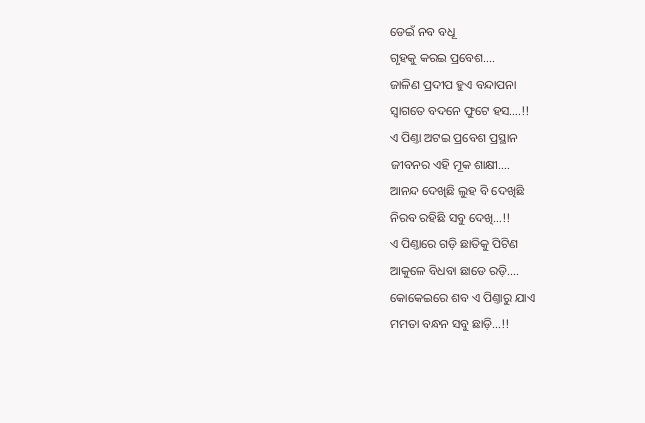ଡେଇଁ ନବ ବଧୂ
ଗୃହକୁ କରଇ ପ୍ରବେଶ….
ଜାଳିଣ ପ୍ରଦୀପ ହୁଏ ବନ୍ଦାପନା
ସ୍ବାଗତେ ବଦନେ ଫୁଟେ ହସ….!!
ଏ ପିଣ୍ତା ଅଟଇ ପ୍ରବେଶ ପ୍ରସ୍ଥାନ
ଜୀବନର ଏହି ମୂକ ଶାକ୍ଷୀ….
ଆନନ୍ଦ ଦେଖିଛି ଲୁହ ବି ଦେଖିଛି
ନିରବ ରହିଛି ସବୁ ଦେଖି…!!
ଏ ପିଣ୍ତାରେ ଗଡ଼ି ଛାତିକୁ ପିଟିଣ
ଆକୁଳେ ବିଧବା ଛାଡେ ରଡ଼ି….
କୋକେଇରେ ଶବ ଏ ପିଣ୍ତାରୁ ଯାଏ
ମମତା ବନ୍ଧନ ସବୁ ଛାଡ଼ି…!!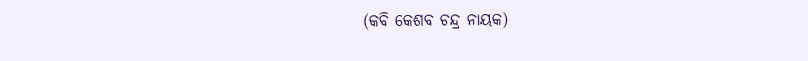(କବି କେଶବ ଚନ୍ଦ୍ର ନାୟକ)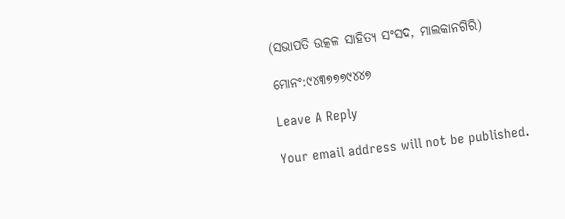(ସଭାପତି ଉତ୍କଳ ସାହିତ୍ୟ ସଂସଦ, ମାଲକାନଗିରି)

ମୋନଂ:୯୪୩୭୭୭୯୪୪୭

Leave A Reply

Your email address will not be published.